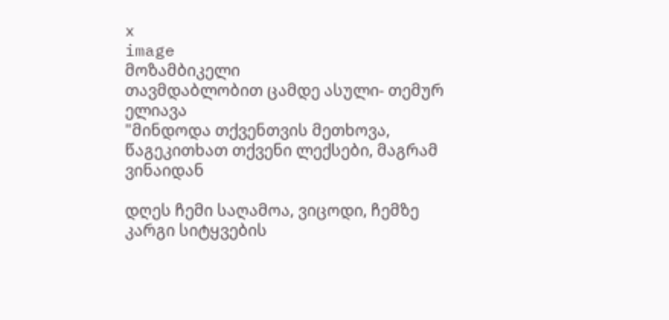x
image
მოზამბიკელი
თავმდაბლობით ცამდე ასული- თემურ ელიავა
"მინდოდა თქვენთვის მეთხოვა, წაგეკითხათ თქვენი ლექსები, მაგრამ ვინაიდან

დღეს ჩემი საღამოა, ვიცოდი, ჩემზე კარგი სიტყვების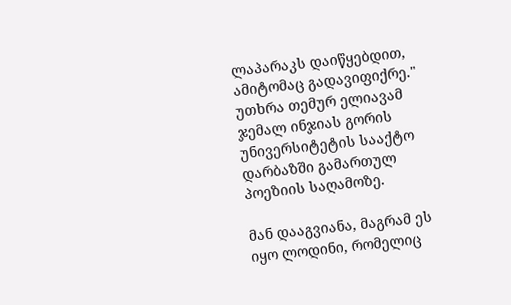ლაპარაკს დაიწყებდით, ამიტომაც გადავიფიქრე." უთხრა თემურ ელიავამ ჯემალ ინჯიას გორის უნივერსიტეტის სააქტო დარბაზში გამართულ პოეზიის საღამოზე.

მან დააგვიანა, მაგრამ ეს იყო ლოდინი, რომელიც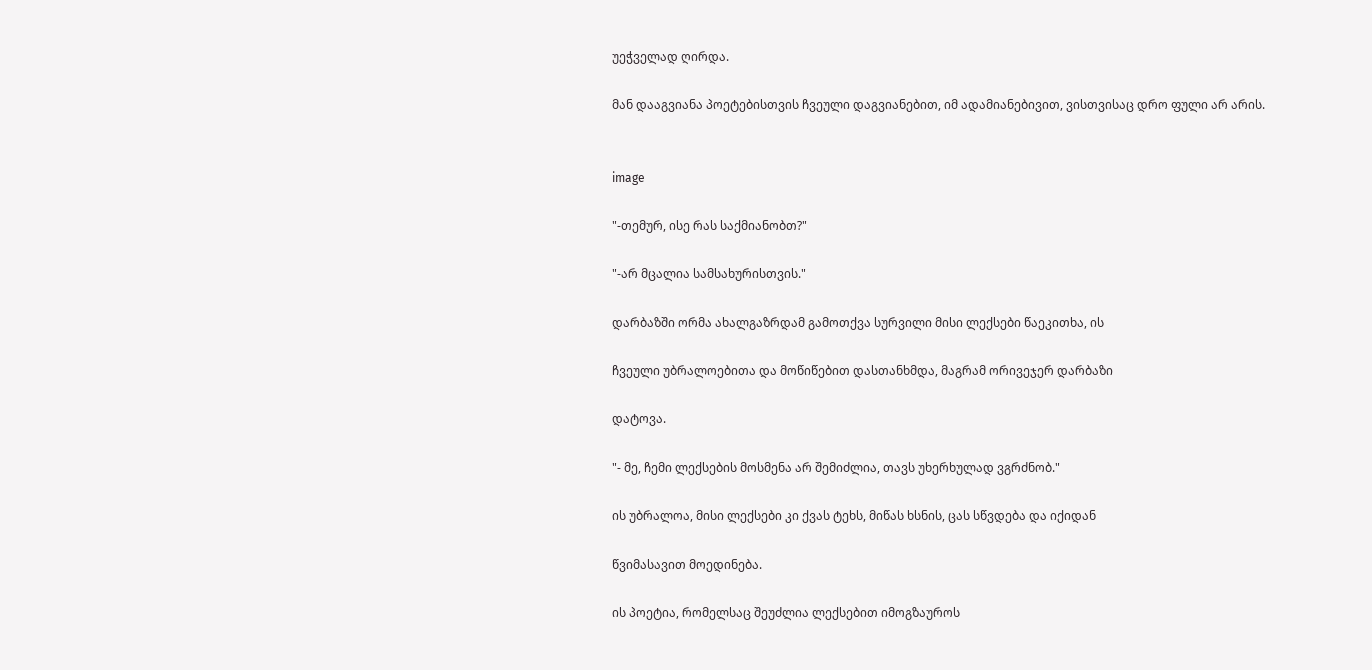უეჭველად ღირდა.

მან დააგვიანა პოეტებისთვის ჩვეული დაგვიანებით, იმ ადამიანებივით, ვისთვისაც დრო ფული არ არის.


image

"-თემურ, ისე რას საქმიანობთ?"

"-არ მცალია სამსახურისთვის."

დარბაზში ორმა ახალგაზრდამ გამოთქვა სურვილი მისი ლექსები წაეკითხა, ის

ჩვეული უბრალოებითა და მოწიწებით დასთანხმდა, მაგრამ ორივეჯერ დარბაზი

დატოვა.

"- მე, ჩემი ლექსების მოსმენა არ შემიძლია, თავს უხერხულად ვგრძნობ."

ის უბრალოა, მისი ლექსები კი ქვას ტეხს, მიწას ხსნის, ცას სწვდება და იქიდან

წვიმასავით მოედინება.

ის პოეტია, რომელსაც შეუძლია ლექსებით იმოგზაუროს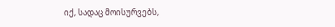იქ, სადაც მოისურვებს,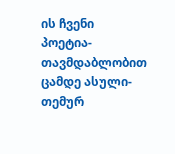ის ჩვენი პოეტია- თავმდაბლობით ცამდე ასული- თემურ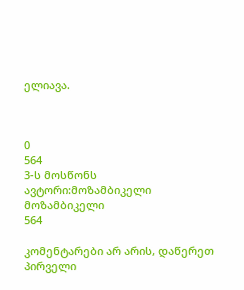ელიავა.



0
564
3-ს მოსწონს
ავტორი:მოზამბიკელი
მოზამბიკელი
564

კომენტარები არ არის, დაწერეთ პირველი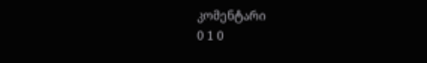კომენტარი
0 1 0